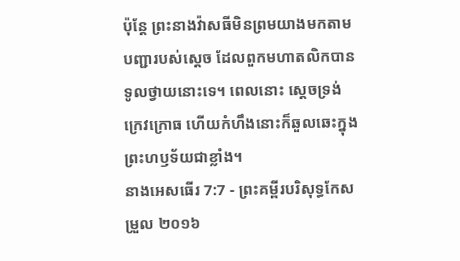ប៉ុន្ដែ ព្រះនាងវ៉ាសធីមិនព្រមយាងមកតាមបញ្ជារបស់ស្តេច ដែលពួកមហាតលិកបានទូលថ្វាយនោះទេ។ ពេលនោះ ស្ដេចទ្រង់ក្រេវក្រោធ ហើយកំហឹងនោះក៏ឆួលឆេះក្នុងព្រះហឫទ័យជាខ្លាំង។
នាងអេសធើរ 7:7 - ព្រះគម្ពីរបរិសុទ្ធកែសម្រួល ២០១៦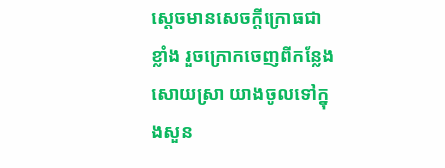ស្ដេចមានសេចក្ដីក្រោធជាខ្លាំង រួចក្រោកចេញពីកន្លែងសោយស្រា យាងចូលទៅក្នុងសួន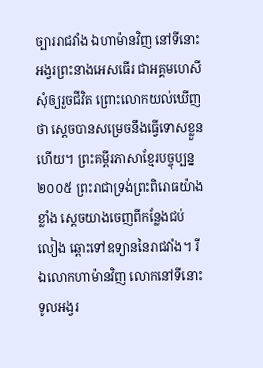ច្បាររាជវាំង ឯហាម៉ានវិញ នៅទីនោះ អង្វរព្រះនាងអេសធើរ ជាអគ្គមហេសី សុំឲ្យរួចជីវិត ព្រោះលោកយល់ឃើញថា ស្ដេចបានសម្រេចនឹងធ្វើទោសខ្លួនហើយ។ ព្រះគម្ពីរភាសាខ្មែរបច្ចុប្បន្ន ២០០៥ ព្រះរាជាទ្រង់ព្រះពិរោធយ៉ាងខ្លាំង ស្ដេចយាងចេញពីកន្លែងជប់លៀង ឆ្ពោះទៅឧទ្យាននៃរាជវាំង។ រីឯលោកហាម៉ានវិញ លោកនៅទីនោះ ទូលអង្វរ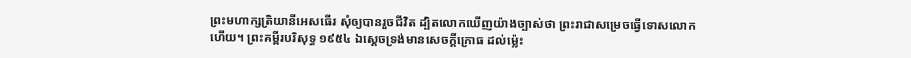ព្រះមហាក្សត្រិយានីអេសធើរ សុំឲ្យបានរួចជីវិត ដ្បិតលោកឃើញយ៉ាងច្បាស់ថា ព្រះរាជាសម្រេចធ្វើទោសលោកហើយ។ ព្រះគម្ពីរបរិសុទ្ធ ១៩៥៤ ឯស្តេចទ្រង់មានសេចក្ដីក្រោធ ដល់ម៉្លេះ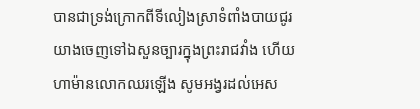បានជាទ្រង់ក្រោកពីទីលៀងស្រាទំពាំងបាយជូរ យាងចេញទៅឯសួនច្បារក្នុងព្រះរាជវាំង ហើយហាម៉ានលោកឈរឡើង សូមអង្វរដល់អេស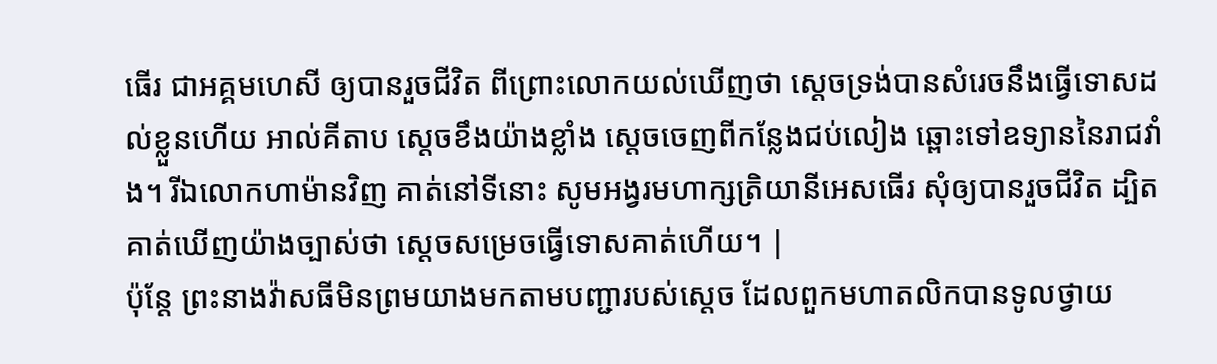ធើរ ជាអគ្គមហេសី ឲ្យបានរួចជីវិត ពីព្រោះលោកយល់ឃើញថា ស្តេចទ្រង់បានសំរេចនឹងធ្វើទោសដល់ខ្លួនហើយ អាល់គីតាប ស្តេចខឹងយ៉ាងខ្លាំង ស្ដេចចេញពីកន្លែងជប់លៀង ឆ្ពោះទៅឧទ្យាននៃរាជវាំង។ រីឯលោកហាម៉ានវិញ គាត់នៅទីនោះ សូមអង្វរមហាក្សត្រិយានីអេសធើរ សុំឲ្យបានរួចជីវិត ដ្បិតគាត់ឃើញយ៉ាងច្បាស់ថា ស្តេចសម្រេចធ្វើទោសគាត់ហើយ។ |
ប៉ុន្ដែ ព្រះនាងវ៉ាសធីមិនព្រមយាងមកតាមបញ្ជារបស់ស្តេច ដែលពួកមហាតលិកបានទូលថ្វាយ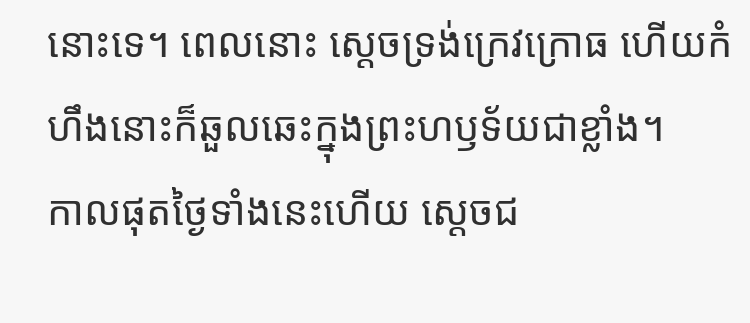នោះទេ។ ពេលនោះ ស្ដេចទ្រង់ក្រេវក្រោធ ហើយកំហឹងនោះក៏ឆួលឆេះក្នុងព្រះហឫទ័យជាខ្លាំង។
កាលផុតថ្ងៃទាំងនេះហើយ ស្ដេចជ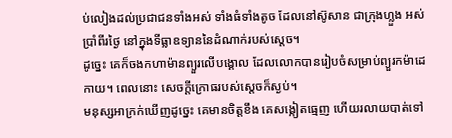ប់លៀងដល់ប្រជាជនទាំងអស់ ទាំងធំទាំងតូច ដែលនៅស៊ូសាន ជាក្រុងហ្លួង អស់ប្រាំពីរថ្ងៃ នៅក្នុងទីធ្លាឧទ្យាននៃដំណាក់របស់ស្ដេច។
ដូច្នេះ គេក៏ចងកហាម៉ានព្យួរលើបង្គោល ដែលលោកបានរៀបចំសម្រាប់ព្យួរកម៉ាដេកាយ។ ពេលនោះ សេចក្ដីក្រោធរបស់ស្តេចក៏ស្ងប់។
មនុស្សអាក្រក់ឃើញដូច្នេះ គេមានចិត្តខឹង គេសង្កៀតធ្មេញ ហើយរលាយបាត់ទៅ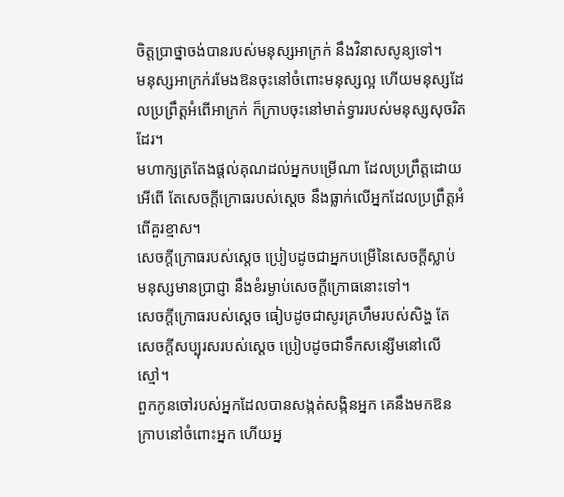ចិត្តប្រាថ្នាចង់បានរបស់មនុស្សអាក្រក់ នឹងវិនាសសូន្យទៅ។
មនុស្សអាក្រក់រមែងឱនចុះនៅចំពោះមនុស្សល្អ ហើយមនុស្សដែលប្រព្រឹត្តអំពើអាក្រក់ ក៏ក្រាបចុះនៅមាត់ទ្វាររបស់មនុស្សសុចរិតដែរ។
មហាក្សត្រតែងផ្តល់គុណដល់អ្នកបម្រើណា ដែលប្រព្រឹត្តដោយអើពើ តែសេចក្ដីក្រោធរបស់ស្ដេច នឹងធ្លាក់លើអ្នកដែលប្រព្រឹត្តអំពើគួរខ្មាស។
សេចក្ដីក្រោធរបស់ស្តេច ប្រៀបដូចជាអ្នកបម្រើនៃសេចក្ដីស្លាប់ មនុស្សមានប្រាជ្ញា នឹងខំរម្ងាប់សេចក្ដីក្រោធនោះទៅ។
សេចក្ដីក្រោធរបស់ស្តេច ធៀបដូចជាសូរគ្រហឹមរបស់សិង្ហ តែសេចក្ដីសប្បុរសរបស់ស្ដេច ប្រៀបដូចជាទឹកសន្សើមនៅលើស្មៅ។
ពួកកូនចៅរបស់អ្នកដែលបានសង្កត់សង្កិនអ្នក គេនឹងមកឱនក្រាបនៅចំពោះអ្នក ហើយអ្ន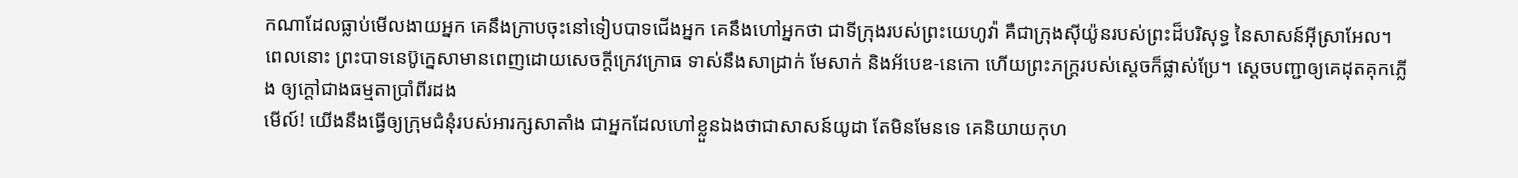កណាដែលធ្លាប់មើលងាយអ្នក គេនឹងក្រាបចុះនៅទៀបបាទជើងអ្នក គេនឹងហៅអ្នកថា ជាទីក្រុងរបស់ព្រះយេហូវ៉ា គឺជាក្រុងស៊ីយ៉ូនរបស់ព្រះដ៏បរិសុទ្ធ នៃសាសន៍អ៊ីស្រាអែល។
ពេលនោះ ព្រះបាទនេប៊ូក្នេសាមានពេញដោយសេចក្ដីក្រេវក្រោធ ទាស់នឹងសាដ្រាក់ មែសាក់ និងអ័បេឌ-នេកោ ហើយព្រះភក្ត្ររបស់ស្ដេចក៏ផ្លាស់ប្រែ។ ស្ដេចបញ្ជាឲ្យគេដុតគុកភ្លើង ឲ្យក្តៅជាងធម្មតាប្រាំពីរដង
មើល៍! យើងនឹងធ្វើឲ្យក្រុមជំនុំរបស់អារក្សសាតាំង ជាអ្នកដែលហៅខ្លួនឯងថាជាសាសន៍យូដា តែមិនមែនទេ គេនិយាយកុហ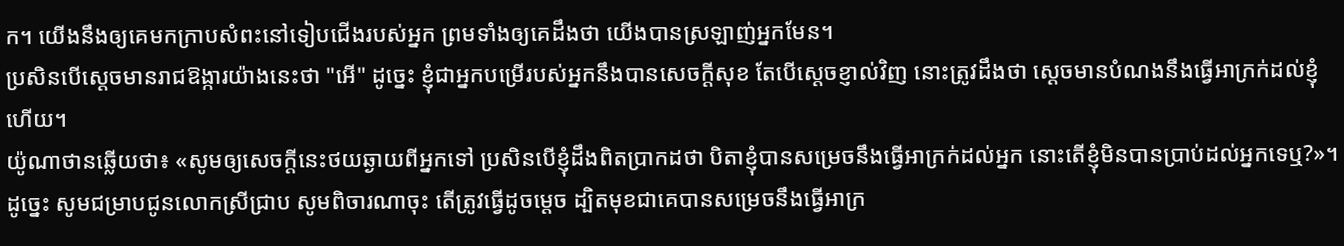ក។ យើងនឹងឲ្យគេមកក្រាបសំពះនៅទៀបជើងរបស់អ្នក ព្រមទាំងឲ្យគេដឹងថា យើងបានស្រឡាញ់អ្នកមែន។
ប្រសិនបើស្ដេចមានរាជឱង្ការយ៉ាងនេះថា "អើ" ដូច្នេះ ខ្ញុំជាអ្នកបម្រើរបស់អ្នកនឹងបានសេចក្ដីសុខ តែបើស្ដេចខ្ញាល់វិញ នោះត្រូវដឹងថា ស្ដេចមានបំណងនឹងធ្វើអាក្រក់ដល់ខ្ញុំហើយ។
យ៉ូណាថានឆ្លើយថា៖ «សូមឲ្យសេចក្ដីនេះថយឆ្ងាយពីអ្នកទៅ ប្រសិនបើខ្ញុំដឹងពិតប្រាកដថា បិតាខ្ញុំបានសម្រេចនឹងធ្វើអាក្រក់ដល់អ្នក នោះតើខ្ញុំមិនបានប្រាប់ដល់អ្នកទេឬ?»។
ដូច្នេះ សូមជម្រាបជូនលោកស្រីជ្រាប សូមពិចារណាចុះ តើត្រូវធ្វើដូចម្តេច ដ្បិតមុខជាគេបានសម្រេចនឹងធ្វើអាក្រ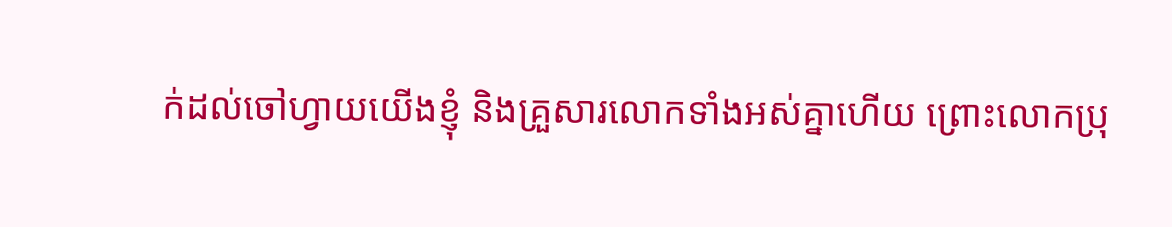ក់ដល់ចៅហ្វាយយើងខ្ញុំ និងគ្រួសារលោកទាំងអស់គ្នាហើយ ព្រោះលោកប្រុ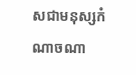សជាមនុស្សកំណាចណា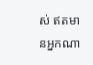ស់ ឥតមានអ្នកណា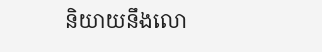និយាយនឹងលោ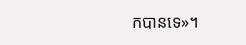កបានទេ»។